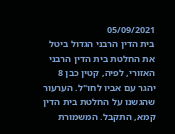05/09/2021
בית הדין הרבני הגדול ביטל את החלטת בית הדין הרבני האזורי, לפיה, קטין כבן 8 יהגר עם אביו לחו"ל. הערעור שהגשנו על החלטת בית הדין קמא, התקבל. המשמורת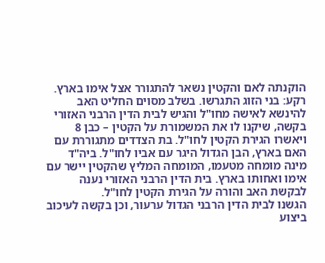הוקנתה לאם והקטין נשאר להתגורר אצל אימו בארץ.
רקע: בני הזוג התגרשו. בשלב מסוים החליט האב להינשא לאישה מחו"ל והגיש לבית הדין הרבני האזורי בקשה, שיקנו לו את המשמורת על הקטין – כבן 8 ויאשרו הגירת הקטין לחו"ל. בת הצדדים מתגוררת עם האם בארץ, הבן הגדול היגר עם אביו לחו"ל. ביה"ד מינה מומחה מטעמו, המומחה המליץ שהקטין יישר עם אימו ואחותו בארץ. בית הדין הרבני האזורי נענה לבקשת האב והורה על הגירת הקטין לחו"ל.
הגשנו לבית הדין הרבני הגדול ערעור, וכן בקשה לעיכוב ביצוע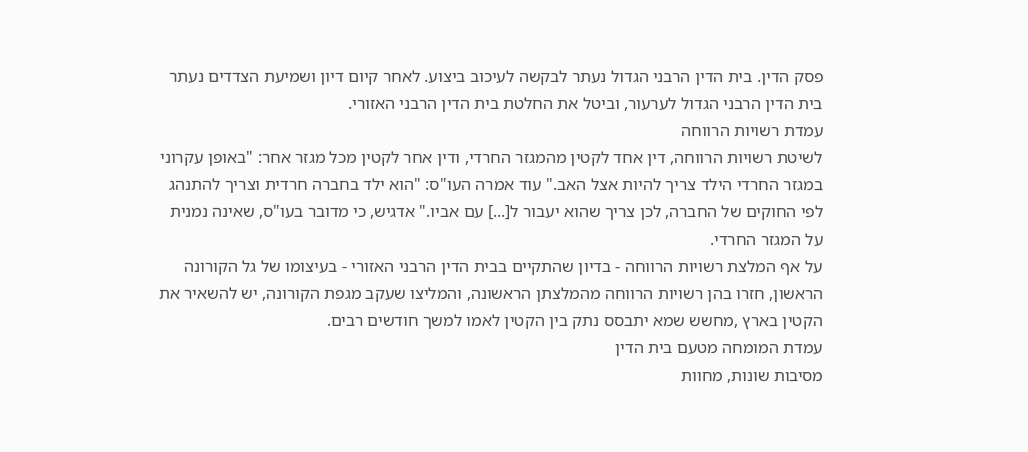פסק הדין. בית הדין הרבני הגדול נעתר לבקשה לעיכוב ביצוע. לאחר קיום דיון ושמיעת הצדדים נעתר בית הדין הרבני הגדול לערעור, וביטל את החלטת בית הדין הרבני האזורי.
עמדת רשויות הרווחה
לשיטת רשויות הרווחה, דין אחד לקטין מהמגזר החרדי, ודין אחר לקטין מכל מגזר אחר: "באופן עקרוני במגזר החרדי הילד צריך להיות אצל האב." עוד אמרה העו"ס: "הוא ילד בחברה חרדית וצריך להתנהג לפי החוקים של החברה, לכן צריך שהוא יעבור ל[...] עם אביו." אדגיש, כי מדובר בעו"ס, שאינה נמנית על המגזר החרדי.
על אף המלצת רשויות הרווחה - בדיון שהתקיים בבית הדין הרבני האזורי - בעיצומו של גל הקורונה הראשון, חזרו בהן רשויות הרווחה מהמלצתן הראשונה, והמליצו שעקב מגפת הקורונה, יש להשאיר את הקטין בארץ ,מחשש שמא יתבסס נתק בין הקטין לאמו למשך חודשים רבים.
עמדת המומחה מטעם בית הדין
מסיבות שונות, מחוות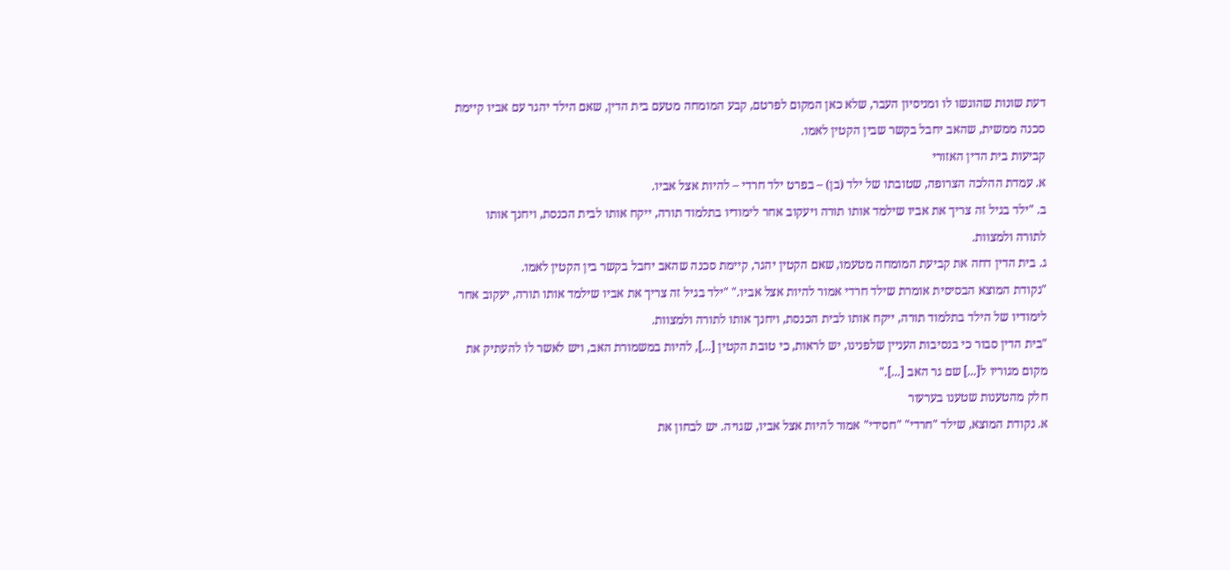דעת שונות שהוגשו לו ומניסיון העבר, שלא כאן המקום לפרטם, קבע המומחה מטעם בית הדין, שאם הילד יהגר עם אביו קיימת סכנה ממשית, שהאב יחבל בקשר שבין הקטין לאמו.
קביעות בית הדין האזורי
א. עמדת ההלכה הצרופה, שטובתו של ילד (בן) – בפרט ילד חרדי – להיות אצל אביו.
ב. "ילד בגיל זה צריך את אביו שילמד אותו תורה ויעקוב אחר לימודיו בתלמוד תורה, ייקח אותו לבית הכנסת, ויחנך אותו לתורה ולמצוות.
ג. בית הדין דחה את קביעת המומחה מטעמו, שאם הקטין יהגר, קיימת סכנה שהאב יחבל בקשר בין הקטין לאמו.
"נקודת המוצא הבסיסית אומרת שילד חרדי אמור להיות אצל אביו." "ילד בגיל זה צריך את אביו שילמד אותו תורה, יעקוב אחר לימודיו של הילד בתלמוד תורה, ייקח אותו לבית הכנסת, ויחנך אותו לתורה ולמצוות.
"בית הדין סבור כי בנסיבות העניין שלפנינו, יש לראות, כי טובת הקטין [...], להיות במשמורת האב, ויש לאשר לו להעתיק את מקום מגוריו ל[...] שם גר האב [...]."
חלק מהטענות שטענו בערעור
א. נקודת המוצא, שילד "חרדי" "חסידי" אמור להיות אצל אביו, שגויה. יש לבחון את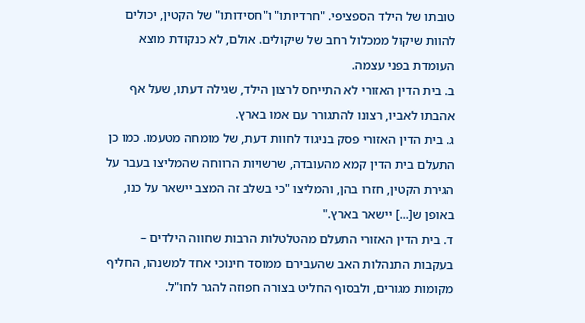טובתו של הילד הספציפי. "חרדיותו" ו"חסידותו" של הקטין, יכולים להוות שיקול ממכלול רחב של שיקולים. אולם, לא כנקודת מוצא העומדת בפני עצמה.
ב. בית הדין האזורי לא התייחס לרצון הילד, שגילה דעתו, שעל אף אהבתו לאביו, רצונו להתגורר עם אמו בארץ.
ג. בית הדין האזורי פסק בניגוד לחוות דעת, של מומחה מטעמו. כמו כן התעלם בית הדין קמא מהעובדה, שרשויות הרווחה שהמליצו בעבר על הגירת הקטין, חזרו בהן, והמליצו "כי בשלב זה המצב יישאר על כנו, באופן ש[...] יישאר בארץ."
ד. בית הדין האזורי התעלם מהטלטלות הרבות שחווה הילדים – בעקבות התנהלות האב שהעבירם ממוסד חינוכי אחד למשנהו, החליף מקומות מגורים, ולבסוף החליט בצורה חפוזה להגר לחו"ל.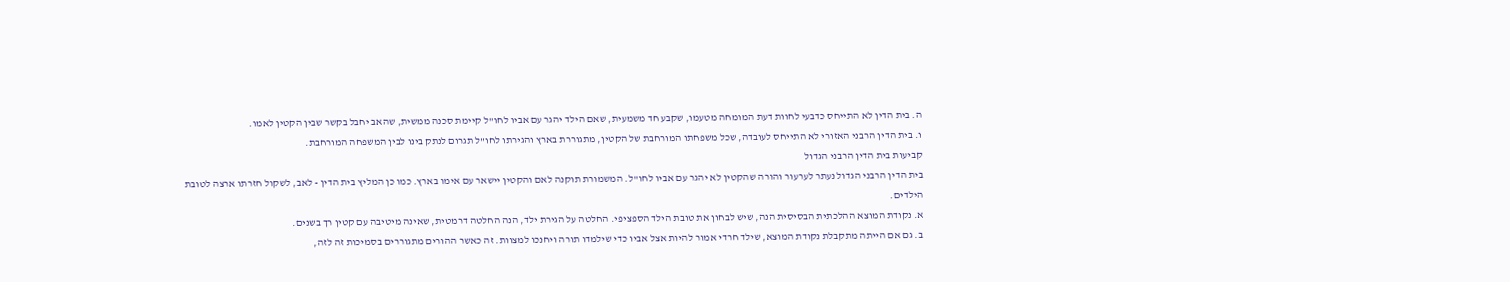ה. בית הדין לא התייחס כדבעי לחוות דעת המומחה מטעמו, שקבע חד משמעית, שאם הילד יהגר עם אביו לחו"ל קיימת סכנה ממשית, שהאב יחבל בקשר שבין הקטין לאמו.
ו. בית הדין הרבני האזורי לא התייחס לעובדה, שכל משפחתו המורחבת של הקטין, מתגוררת בארץ והגירתו לחו"ל תגרום לנתק בינו לבין המשפחה המורחבת.
קביעות בית הדין הרבני הגדול
בית הדין הרבני הגדול נעתר לערעור והורה שהקטין לא יהגר עם אביו לחו"ל. המשמורת תוקנה לאם והקטין יישאר עם אימו בארץ. כמו כן המליץ בית הדין - לאב, לשקול חזרתו ארצה לטובת הילדים.
א. נקודת המוצא ההלכתית הבסיסית הנה, שיש לבחון את טובת הילד הספציפי. החלטה על הגירת ילד, הנה החלטה דרמטית, שאינה מיטיבה עם קטין רך בשנים.
ב. גם אם הייתה מתקבלת נקודת המוצא, שילד חרדי אמור להיות אצל אביו כדי שילמדו תורה ויחנכו למצוות. זה כאשר ההורים מתגוררים בסמיכות זה לזה,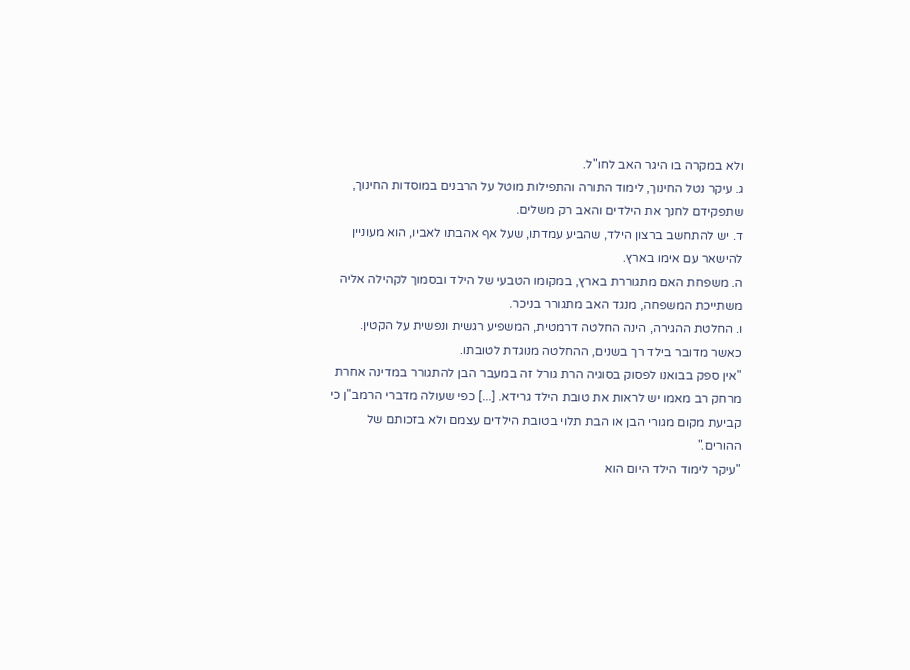ולא במקרה בו היגר האב לחו"ל.
ג. עיקר נטל החינוך, לימוד התורה והתפילות מוטל על הרבנים במוסדות החינוך, שתפקידם לחנך את הילדים והאב רק משלים.
ד. יש להתחשב ברצון הילד, שהביע עמדתו, שעל אף אהבתו לאביו, הוא מעוניין להישאר עם אימו בארץ.
ה. משפחת האם מתגוררת בארץ, במקומו הטבעי של הילד ובסמוך לקהילה אליה משתייכת המשפחה, מנגד האב מתגורר בניכר.
ו. החלטת ההגירה, הינה החלטה דרמטית, המשפיע רגשית ונפשית על הקטין. כאשר מדובר בילד רך בשנים, ההחלטה מנוגדת לטובתו.
"אין ספק בבואנו לפסוק בסוגיה הרת גורל זה במעבר הבן להתגורר במדינה אחרת מרחק רב מאמו יש לראות את טובת הילד גרידא. [...] כפי שעולה מדברי הרמב"ן כי קביעת מקום מגורי הבן או הבת תלוי בטובת הילדים עצמם ולא בזכותם של ההורים."
"עיקר לימוד הילד היום הוא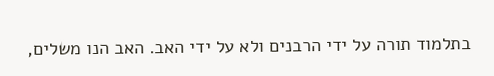בתלמוד תורה על ידי הרבנים ולא על ידי האב. האב הנו משלים,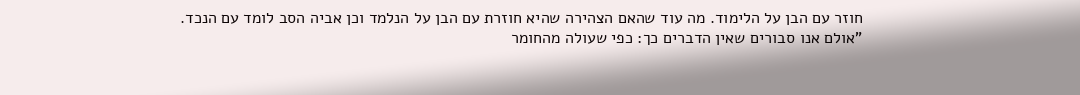חוזר עם הבן על הלימוד. מה עוד שהאם הצהירה שהיא חוזרת עם הבן על הנלמד וכן אביה הסב לומד עם הנכד.
"אולם אנו סבורים שאין הדברים כך: כפי שעולה מהחומר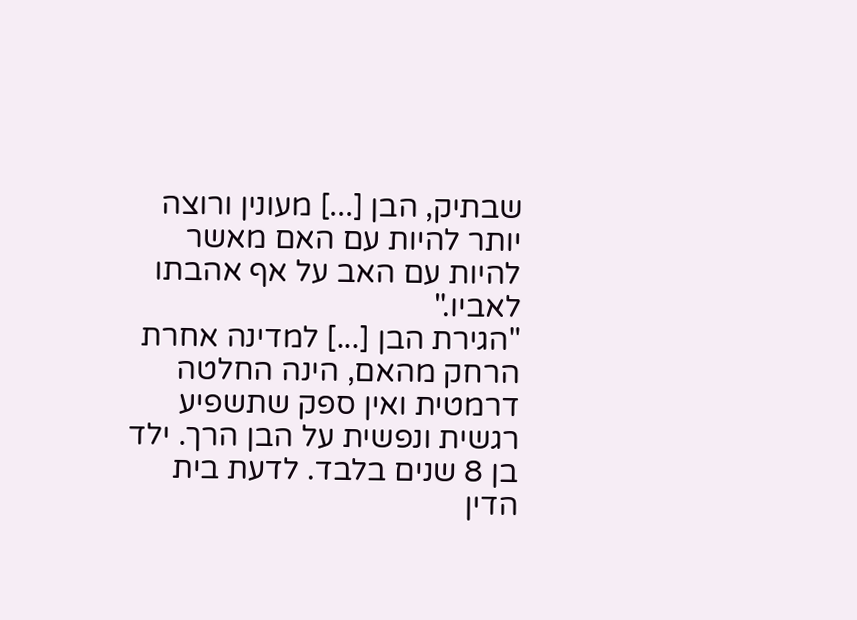שבתיק, הבן [...] מעונין ורוצה יותר להיות עם האם מאשר להיות עם האב על אף אהבתו לאביו."
"הגירת הבן [...] למדינה אחרת הרחק מהאם, הינה החלטה דרמטית ואין ספק שתשפיע רגשית ונפשית על הבן הרך. ילד בן 8 שנים בלבד. לדעת בית הדין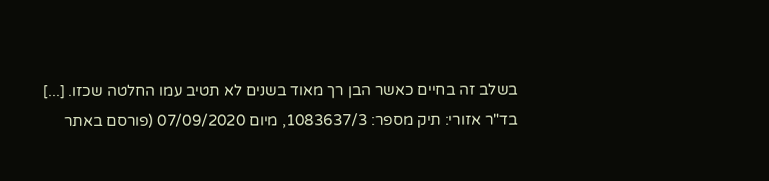בשלב זה בחיים כאשר הבן רך מאוד בשנים לא תטיב עמו החלטה שכזו. [...]
בד"ר אזורי: תיק מספר: 1083637/3, מיום 07/09/2020 (פורסם באתר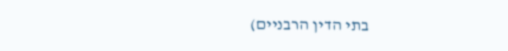בתי הדין הרבניים)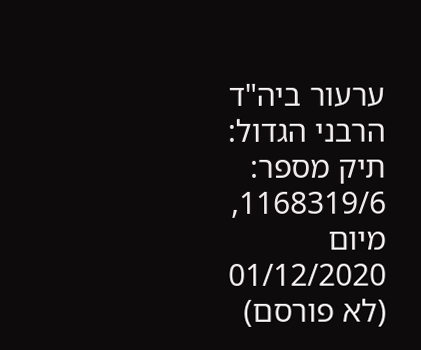ערעור ביה"ד הרבני הגדול: תיק מספר: 1168319/6, מיום 01/12/2020 (לא פורסם)